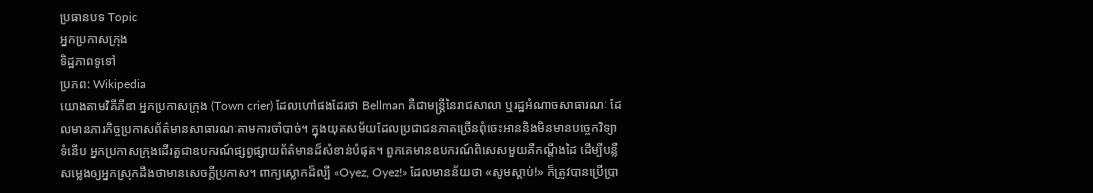ប្រធានបទ Topic
អ្នកប្រកាសក្រុង
ទិដ្ឋភាពទូទៅ
ប្រភព: Wikipedia
យោងតាមវិគីភីឌា អ្នកប្រកាសក្រុង (Town crier) ដែលហៅផងដែរថា Bellman គឺជាមន្ត្រីនៃរាជសាលា ឬរដ្ឋអំណាចសាធារណៈ ដែលមានភារកិច្ចប្រកាសព័ត៌មានសាធារណៈតាមការចាំបាច់។ ក្នុងយុគសម័យដែលប្រជាជនភាគច្រើនពុំចេះអាននិងមិនមានបច្ចេកវិទ្យាទំនើប អ្នកប្រកាសក្រុងដើរតួជាឧបករណ៍ផ្សព្វផ្សាយព័ត៌មានដ៏សំខាន់បំផុត។ ពួកគេមានឧបករណ៍ពិសេសមួយគឺកណ្តឹងដៃ ដើម្បីបន្លឺសម្លេងឲ្យអ្នកស្រុកដឹងថាមានសេចក្តីប្រកាស។ ពាក្យស្លោកដ៏ល្បី «Oyez, Oyez!» ដែលមានន័យថា «សូមស្តាប់!» ក៏ត្រូវបានប្រើប្រា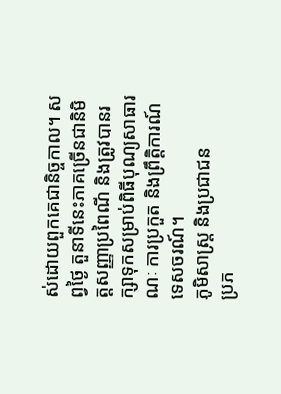ស់ដោយពួកគេជានិច្ចកាល។ សព្វថ្ងៃ តួនាទីនេះភាគច្រើនជានិមិត្តសញ្ញាប្រពៃណី និងត្រូវបានរក្សាទុកសម្រាប់ពិធីបុណ្យសាធារណៈ ការប្រកួត និងព្រឹត្តិការណ៍ទេសចរណ៍។
ភូមិសាស្ត្រ និងប្រជាជន
ប្រភ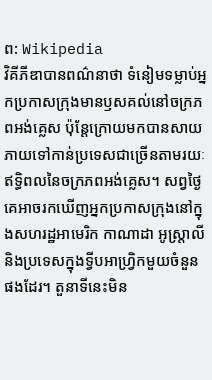ព: Wikipedia
វិគីភីឌាបានពណ៌នាថា ទំនៀមទម្លាប់អ្នកប្រកាសក្រុងមានឫសគល់នៅចក្រភពអង់គ្លេស ប៉ុន្តែក្រោយមកបានសាយភាយទៅកាន់ប្រទេសជាច្រើនតាមរយៈឥទ្ធិពលនៃចក្រភពអង់គ្លេស។ សព្វថ្ងៃគេអាចរកឃើញអ្នកប្រកាសក្រុងនៅក្នុងសហរដ្ឋអាមេរិក កាណាដា អូស្ត្រាលី និងប្រទេសក្នុងទ្វីបអាហ្វ្រិកមួយចំនួនផងដែរ។ តួនាទីនេះមិន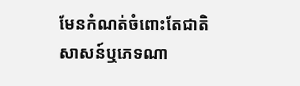មែនកំណត់ចំពោះតែជាតិសាសន៍ឬភេទណា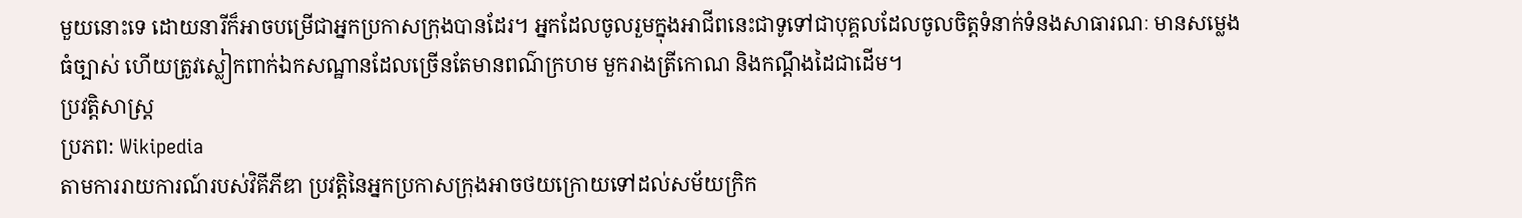មួយនោះទេ ដោយនារីក៏អាចបម្រើជាអ្នកប្រកាសក្រុងបានដែរ។ អ្នកដែលចូលរួមក្នុងអាជីពនេះជាទូទៅជាបុគ្គលដែលចូលចិត្តទំនាក់ទំនងសាធារណៈ មានសម្លេងធំច្បាស់ ហើយត្រូវស្លៀកពាក់ឯកសណ្ឋានដែលច្រើនតែមានពណ៌ក្រហម មួករាងត្រីកោណ និងកណ្តឹងដៃជាដើម។
ប្រវត្តិសាស្ត្រ
ប្រភព: Wikipedia
តាមការរាយការណ៍របស់វិគីភីឌា ប្រវត្តិនៃអ្នកប្រកាសក្រុងអាចថយក្រោយទៅដល់សម័យក្រិក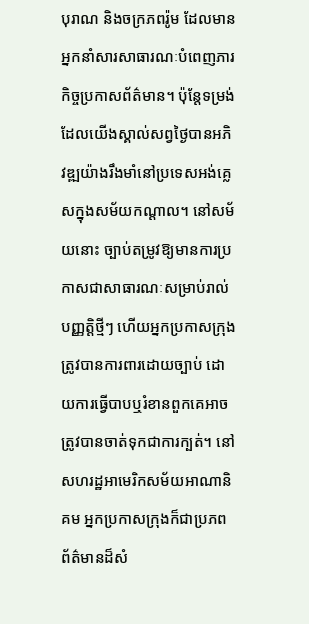បុរាណ និងចក្រភពរ៉ូម ដែលមានអ្នកនាំសារសាធារណៈបំពេញភារកិច្ចប្រកាសព័ត៌មាន។ ប៉ុន្តែទម្រង់ដែលយើងស្គាល់សព្វថ្ងៃបានអភិវឌ្ឍយ៉ាងរឹងមាំនៅប្រទេសអង់គ្លេសក្នុងសម័យកណ្តាល។ នៅសម័យនោះ ច្បាប់តម្រូវឱ្យមានការប្រកាសជាសាធារណៈសម្រាប់រាល់បញ្ញត្តិថ្មីៗ ហើយអ្នកប្រកាសក្រុងត្រូវបានការពារដោយច្បាប់ ដោយការធ្វើបាបឬរំខានពួកគេអាចត្រូវបានចាត់ទុកជាការក្បត់។ នៅសហរដ្ឋអាមេរិកសម័យអាណានិគម អ្នកប្រកាសក្រុងក៏ជាប្រភពព័ត៌មានដ៏សំ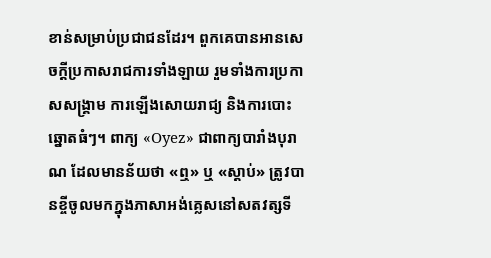ខាន់សម្រាប់ប្រជាជនដែរ។ ពួកគេបានអានសេចក្តីប្រកាសរាជការទាំងឡាយ រួមទាំងការប្រកាសសង្គ្រាម ការឡើងសោយរាជ្យ និងការបោះឆ្នោតធំៗ។ ពាក្យ «Oyez» ជាពាក្យបារាំងបុរាណ ដែលមានន័យថា «ឮ» ឬ «ស្តាប់» ត្រូវបានខ្ចីចូលមកក្នុងភាសាអង់គ្លេសនៅសតវត្សទី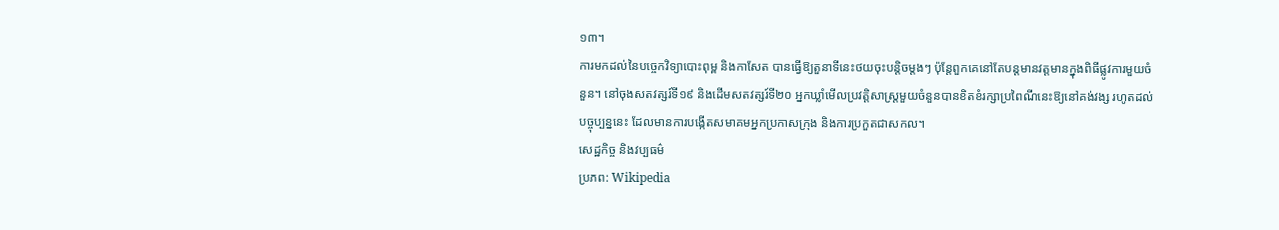១៣។
ការមកដល់នៃបច្ចេកវិទ្យាបោះពុម្ព និងកាសែត បានធ្វើឱ្យតួនាទីនេះថយចុះបន្តិចម្តងៗ ប៉ុន្តែពួកគេនៅតែបន្តមានវត្តមានក្នុងពិធីផ្លូវការមួយចំនួន។ នៅចុងសតវត្សរ៍ទី១៩ និងដើមសតវត្សរ៍ទី២០ អ្នកឃ្លាំមើលប្រវត្តិសាស្ត្រមួយចំនួនបានខិតខំរក្សាប្រពៃណីនេះឱ្យនៅគង់វង្ស រហូតដល់បច្ចុប្បន្ននេះ ដែលមានការបង្កើតសមាគមអ្នកប្រកាសក្រុង និងការប្រកួតជាសកល។
សេដ្ឋកិច្ច និងវប្បធម៌
ប្រភព: Wikipedia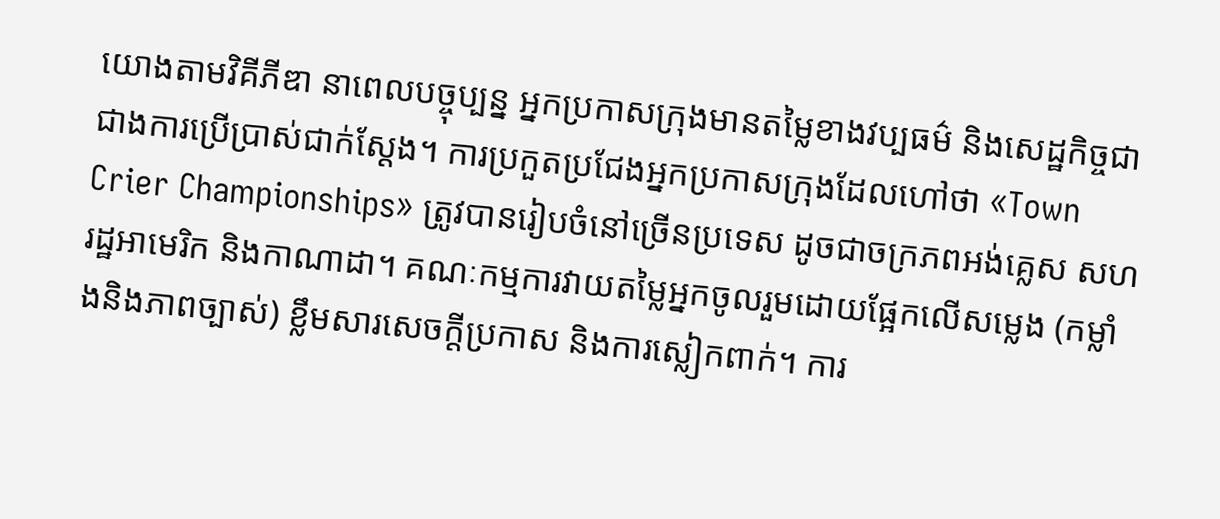យោងតាមវិគីភីឌា នាពេលបច្ចុប្បន្ន អ្នកប្រកាសក្រុងមានតម្លៃខាងវប្បធម៌ និងសេដ្ឋកិច្ចជាជាងការប្រើប្រាស់ជាក់ស្តែង។ ការប្រកួតប្រជែងអ្នកប្រកាសក្រុងដែលហៅថា «Town Crier Championships» ត្រូវបានរៀបចំនៅច្រើនប្រទេស ដូចជាចក្រភពអង់គ្លេស សហរដ្ឋអាមេរិក និងកាណាដា។ គណៈកម្មការវាយតម្លៃអ្នកចូលរួមដោយផ្អែកលើសម្លេង (កម្លាំងនិងភាពច្បាស់) ខ្លឹមសារសេចក្តីប្រកាស និងការស្លៀកពាក់។ ការ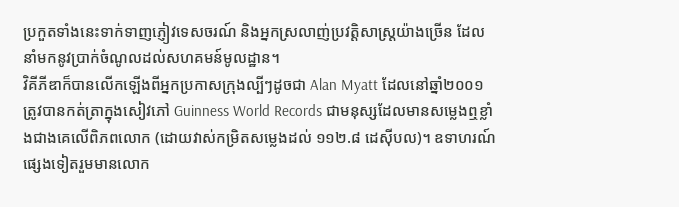ប្រកួតទាំងនេះទាក់ទាញភ្ញៀវទេសចរណ៍ និងអ្នកស្រលាញ់ប្រវត្តិសាស្ត្រយ៉ាងច្រើន ដែលនាំមកនូវប្រាក់ចំណូលដល់សហគមន៍មូលដ្ឋាន។
វិគីភីឌាក៏បានលើកឡើងពីអ្នកប្រកាសក្រុងល្បីៗដូចជា Alan Myatt ដែលនៅឆ្នាំ២០០១ ត្រូវបានកត់ត្រាក្នុងសៀវភៅ Guinness World Records ជាមនុស្សដែលមានសម្លេងឮខ្លាំងជាងគេលើពិភពលោក (ដោយវាស់កម្រិតសម្លេងដល់ ១១២.៨ ដេស៊ីបល)។ ឧទាហរណ៍ផ្សេងទៀតរួមមានលោក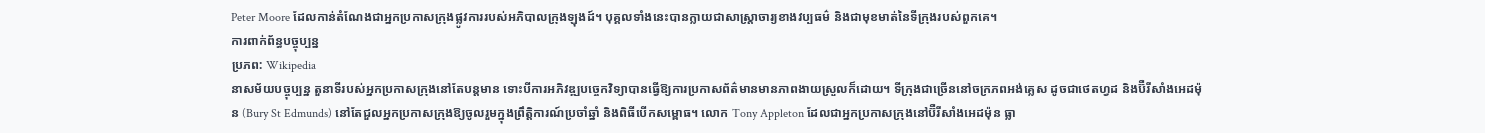Peter Moore ដែលកាន់តំណែងជាអ្នកប្រកាសក្រុងផ្លូវការរបស់អភិបាលក្រុងឡុងដ៍។ បុគ្គលទាំងនេះបានក្លាយជាសាស្ត្រាចារ្យខាងវប្បធម៌ និងជាមុខមាត់នៃទីក្រុងរបស់ពួកគេ។
ការពាក់ព័ន្ធបច្ចុប្បន្ន
ប្រភព: Wikipedia
នាសម័យបច្ចុប្បន្ន តួនាទីរបស់អ្នកប្រកាសក្រុងនៅតែបន្តមាន ទោះបីការអភិវឌ្ឍបច្ចេកវិទ្យាបានធ្វើឱ្យការប្រកាសព័ត៌មានមានភាពងាយស្រួលក៏ដោយ។ ទីក្រុងជាច្រើននៅចក្រភពអង់គ្លេស ដូចជាថេតហ្វដ និងប៊ឺរីសាំងអេដម៉ុន (Bury St Edmunds) នៅតែជួលអ្នកប្រកាសក្រុងឱ្យចូលរួមក្នុងព្រឹត្តិការណ៍ប្រចាំឆ្នាំ និងពិធីបើកសម្ពោធ។ លោក Tony Appleton ដែលជាអ្នកប្រកាសក្រុងនៅប៊ឺរីសាំងអេដម៉ុន ធ្លា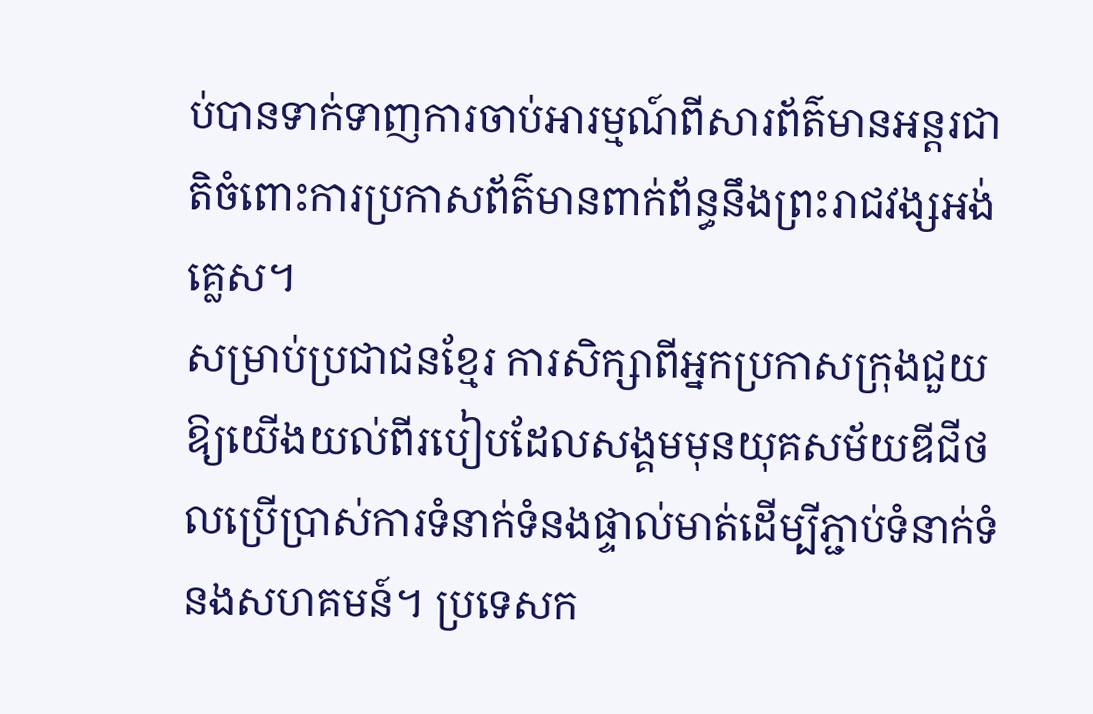ប់បានទាក់ទាញការចាប់អារម្មណ៍ពីសារព័ត៌មានអន្តរជាតិចំពោះការប្រកាសព័ត៌មានពាក់ព័ន្ធនឹងព្រះរាជវង្សអង់គ្លេស។
សម្រាប់ប្រជាជនខ្មែរ ការសិក្សាពីអ្នកប្រកាសក្រុងជួយឱ្យយើងយល់ពីរបៀបដែលសង្គមមុនយុគសម័យឌីជីថលប្រើប្រាស់ការទំនាក់ទំនងផ្ទាល់មាត់ដើម្បីភ្ជាប់ទំនាក់ទំនងសហគមន៍។ ប្រទេសក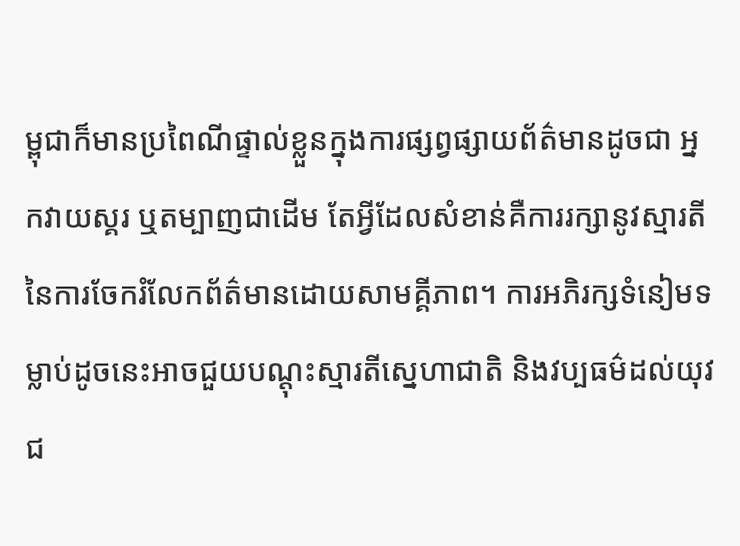ម្ពុជាក៏មានប្រពៃណីផ្ទាល់ខ្លួនក្នុងការផ្សព្វផ្សាយព័ត៌មានដូចជា អ្នកវាយស្គរ ឬតម្បាញជាដើម តែអ្វីដែលសំខាន់គឺការរក្សានូវស្មារតីនៃការចែករំលែកព័ត៌មានដោយសាមគ្គីភាព។ ការអភិរក្សទំនៀមទម្លាប់ដូចនេះអាចជួយបណ្តុះស្មារតីស្នេហាជាតិ និងវប្បធម៌ដល់យុវជ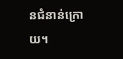នជំនាន់ក្រោយ។